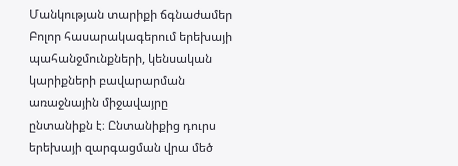Մանկության տարիքի ճգնաժամեր
Բոլոր հասարակագերում երեխայի պահանջմունքների, կենսական կարիքների բավարարման առաջնային միջավայրը ընտանիքն է։ Ընտանիքից դուրս երեխայի զարգացման վրա մեծ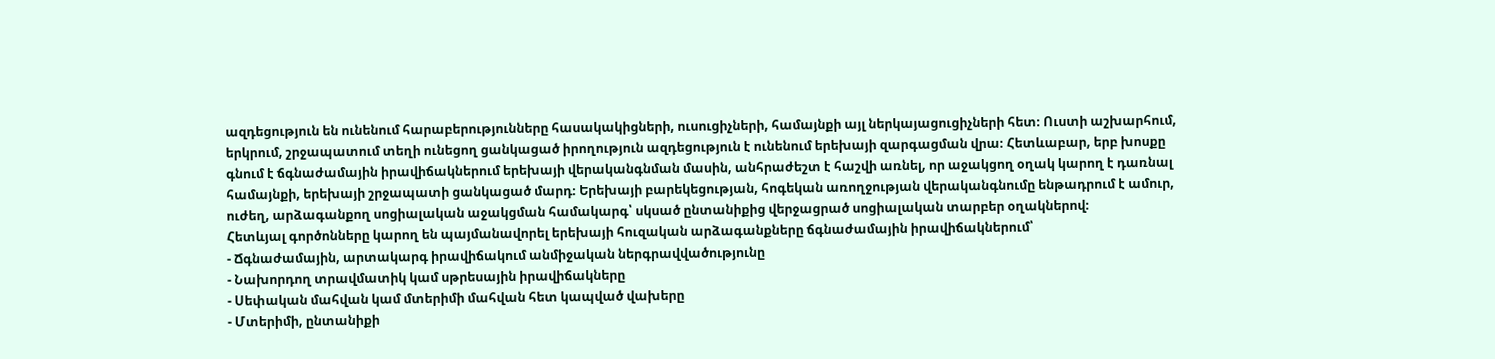ազդեցություն են ունենում հարաբերությունները հասակակիցների, ուսուցիչների, համայնքի այլ ներկայացուցիչների հետ։ Ուստի աշխարհում, երկրում, շրջապատում տեղի ունեցող ցանկացած իրողություն ազդեցություն է ունենում երեխայի զարգացման վրա։ Հետևաբար, երբ խոսքը գնում է ճգնաժամային իրավիճակներում երեխայի վերականգնման մասին, անհրաժեշտ է հաշվի առնել, որ աջակցող օղակ կարող է դառնալ համայնքի, երեխայի շրջապատի ցանկացած մարդ։ Երեխայի բարեկեցության, հոգեկան առողջության վերականգնումը ենթադրում է ամուր, ուժեղ, արձագանքող սոցիալական աջակցման համակարգ՝ սկսած ընտանիքից վերջացրած սոցիալական տարբեր օղակներով։
Հետևյալ գործոնները կարող են պայմանավորել երեխայի հուզական արձագանքները ճգնաժամային իրավիճակներում՝
- Ճգնաժամային, արտակարգ իրավիճակում անմիջական ներգրավվածությունը
- Նախորդող տրավմատիկ կամ սթրեսային իրավիճակները
- Սեփական մահվան կամ մտերիմի մահվան հետ կապված վախերը
- Մտերիմի, ընտանիքի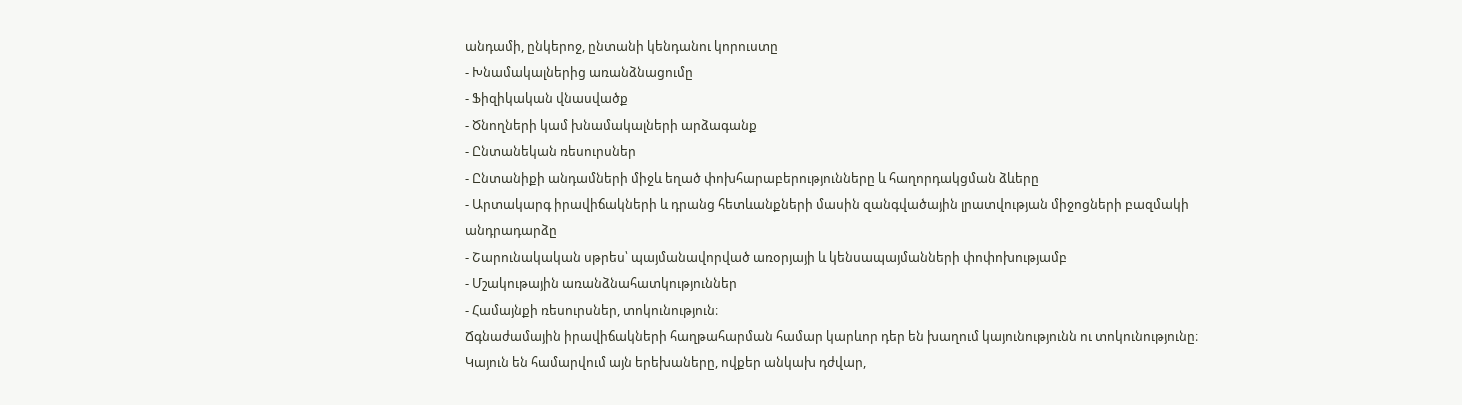անդամի, ընկերոջ, ընտանի կենդանու կորուստը
- Խնամակալներից առանձնացումը
- Ֆիզիկական վնասվածք
- Ծնողների կամ խնամակալների արձագանք
- Ընտանեկան ռեսուրսներ
- Ընտանիքի անդամների միջև եղած փոխհարաբերությունները և հաղորդակցման ձևերը
- Արտակարգ իրավիճակների և դրանց հետևանքների մասին զանգվածային լրատվության միջոցների բազմակի անդրադարձը
- Շարունակական սթրես՝ պայմանավորված առօրյայի և կենսապայմանների փոփոխությամբ
- Մշակութային առանձնահատկություններ
- Համայնքի ռեսուրսներ, տոկունություն։
Ճգնաժամային իրավիճակների հաղթահարման համար կարևոր դեր են խաղում կայունությունն ու տոկունությունը։ Կայուն են համարվում այն երեխաները, ովքեր անկախ դժվար,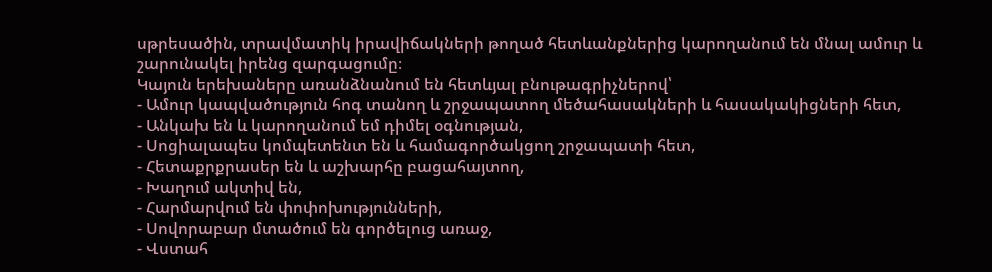սթրեսածին, տրավմատիկ իրավիճակների թողած հետևանքներից կարողանում են մնալ ամուր և շարունակել իրենց զարգացումը։
Կայուն երեխաները առանձնանում են հետևյալ բնութագրիչներով՝
- Ամուր կապվածություն հոգ տանող և շրջապատող մեծահասակների և հասակակիցների հետ,
- Անկախ են և կարողանում եմ դիմել օգնության,
- Սոցիալապես կոմպետենտ են և համագործակցող շրջապատի հետ,
- Հետաքրքրասեր են և աշխարհը բացահայտող,
- Խաղում ակտիվ են,
- Հարմարվում են փոփոխությունների,
- Սովորաբար մտածում են գործելուց առաջ,
- Վստահ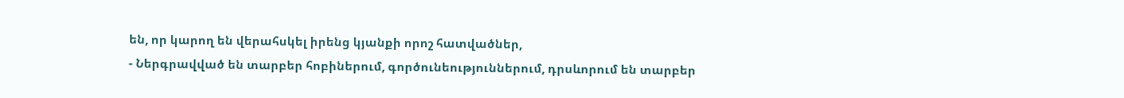են, որ կարող են վերահսկել իրենց կյանքի որոշ հատվածներ,
- Ներգրավված են տարբեր հոբիներում, գործունեություններում, դրսևորում են տարբեր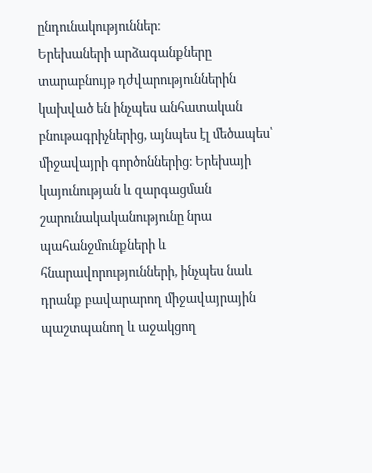ընդունակություններ։
Երեխաների արձագանքները տարաբնույթ դժվարություններին կախված են ինչպես անհատական բնութագրիչներից, այնպես էլ մեծապես՝ միջավայրի գործոններից։ Երեխայի կայունության և զարգացման շարունակականությունը նրա պահանջմունքների և հնարավորությունների, ինչպես նաև դրանք բավարարող միջավայրային պաշտպանող և աջակցող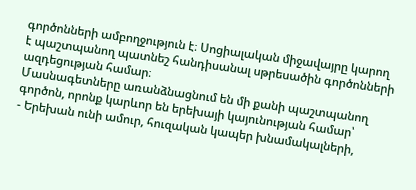գործոնների ամբողջություն է։ Սոցիալական միջավայրը կարող է պաշտպանող պատնեշ հանդիսանալ սթրեսածին գործոնների ազդեցության համար։
Մասնագետները առանձնացնում են մի քանի պաշտպանող գործոն, որոնք կարևոր են երեխայի կայունության համար՝
- Երեխան ունի ամուր, հուզական կապեր խնամակալների,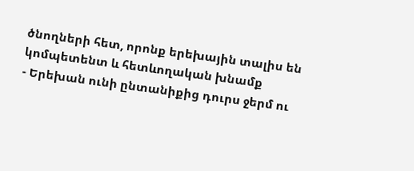ծնողների հետ, որոնք երեխային տալիս են կոմպետենտ և հետևողական խնամք
- Երեխան ունի ընտանիքից դուրս ջերմ ու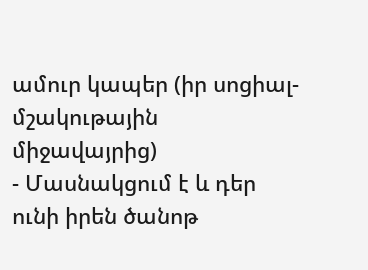ամուր կապեր (իր սոցիալ-մշակութային միջավայրից)
- Մասնակցում է և դեր ունի իրեն ծանոթ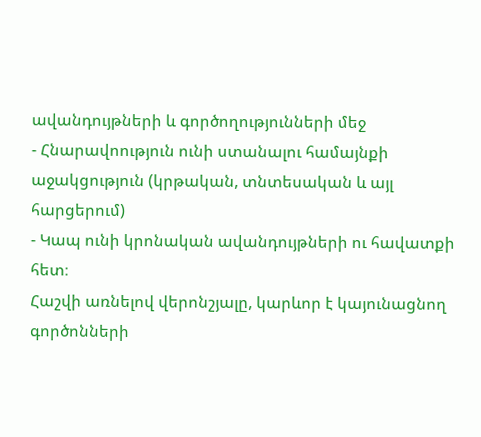ավանդույթների և գործողությունների մեջ
- Հնարավոություն ունի ստանալու համայնքի աջակցություն (կրթական, տնտեսական և այլ հարցերում)
- Կապ ունի կրոնական ավանդույթների ու հավատքի հետ։
Հաշվի առնելով վերոնշյալը, կարևոր է կայունացնող գործոնների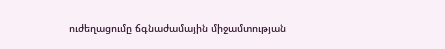ուժեղացումը ճգնաժամային միջամտության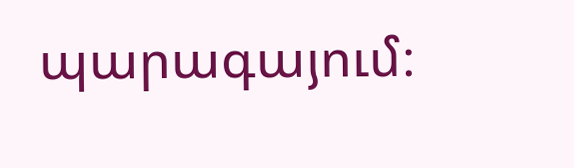պարագայում։